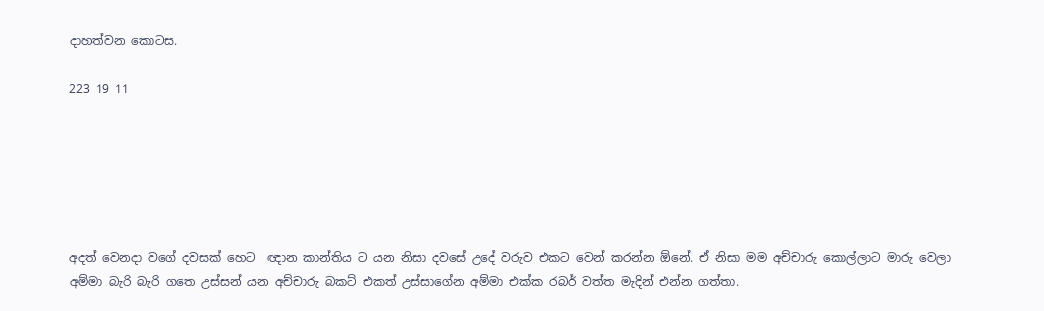දාහත්වන කොටස.

223 19 11






අදත් වෙනදා වගේ දවසක් හෙට  ඥාන කාන්තිය ට යන නිසා දවසේ උදේ වරුව එකට වෙන් කරන්න ඕනේ. ඒ නිසා මම අච්චාරු කොල්ලාට මාරු වෙලා අම්මා බැරි බැරි ගතෙ උස්සන් යන අච්චාරු බකට් එකත් උස්සාගේන අම්මා එක්ක රබර් වත්ත මැදින් එන්න ගත්තා.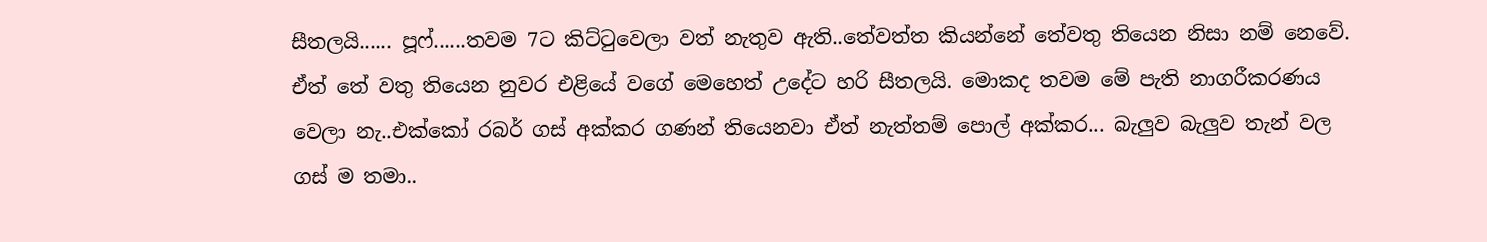සීතලයි...... පූෆ්......තවම 7ට කිට්ටුවෙලා වත් නැතුව ඇති..තේවත්ත කියන්නේ තේවතු තියෙන නිසා නම් නෙවේ. ඒත් තේ වතු තියෙන නුවර එළියේ වගේ මෙහෙත් උදේට හරි සීතලයි. මොකද තවම මේ පැති නාගරීකරණය වෙලා නැ..එක්කෝ රබර් ගස් අක්කර ගණන් තියෙනවා ඒත් නැත්තම් පොල් අක්කර... බැලුව බැලුව තැන් වල ගස් ම තමා..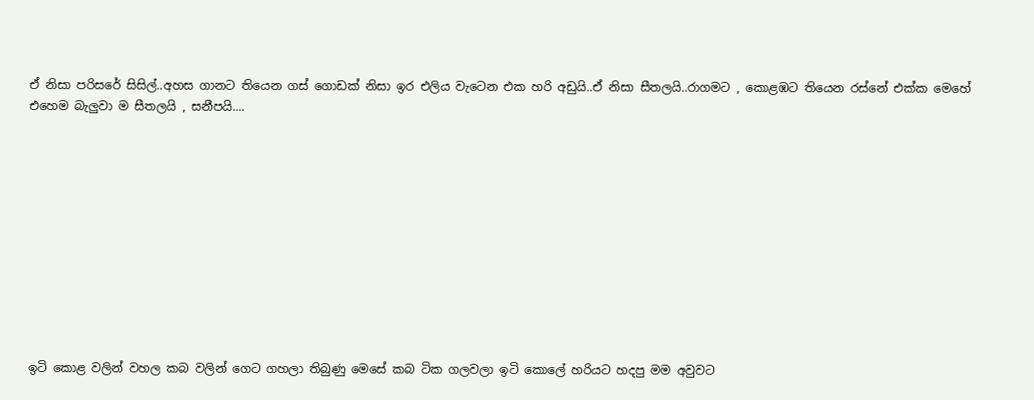ඒ නිසා පරිසරේ සිසිල්..අහස ගානට තියෙන ගස් ගොඩක් නිසා ඉර එලිය වැටෙන එක හරි අඩුයි..ඒ නිසා සීතලයි..රාගමට , කොළඹට තියෙන රස්නේ එක්ක මෙහේ එහෙම බැලුවා ම සීතලයි , සනීපයි....











ඉටි කොළ වලින් වහල කබ වලින් ගෙට ගහලා තිබුණු මෙසේ කබ ටික ගලවලා ඉටි කොලේ හරියට හදපු මම අවුවට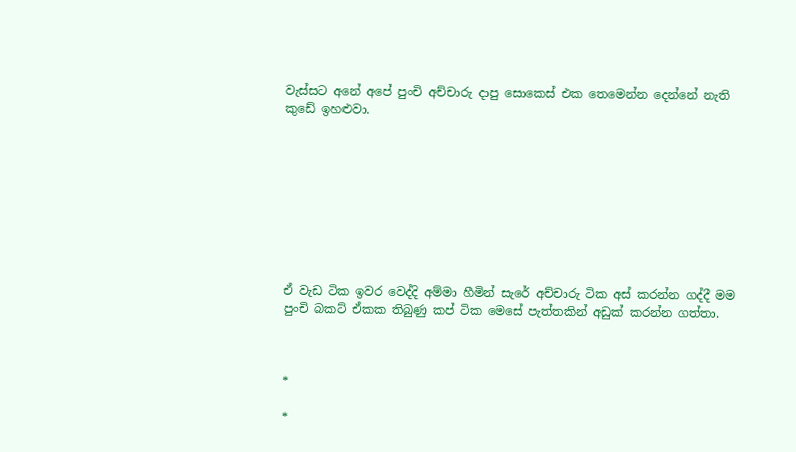වැස්සට අනේ අපේ පුංචි අච්චාරු දාපු සොකෙස් එක තෙමෙන්න දෙන්නේ නැති කුඩේ ඉහළුවා.









ඒ වැඩ ටික ඉවර වෙද්දි අම්මා හීමින් සැරේ අච්චාරු ටික අස් කරන්න ගද්දී මම පුංචි බකට් ඒකක තිබුණු කප් ටික මෙසේ පැත්තකින් අඩුක් කරන්න ගත්තා.



*

*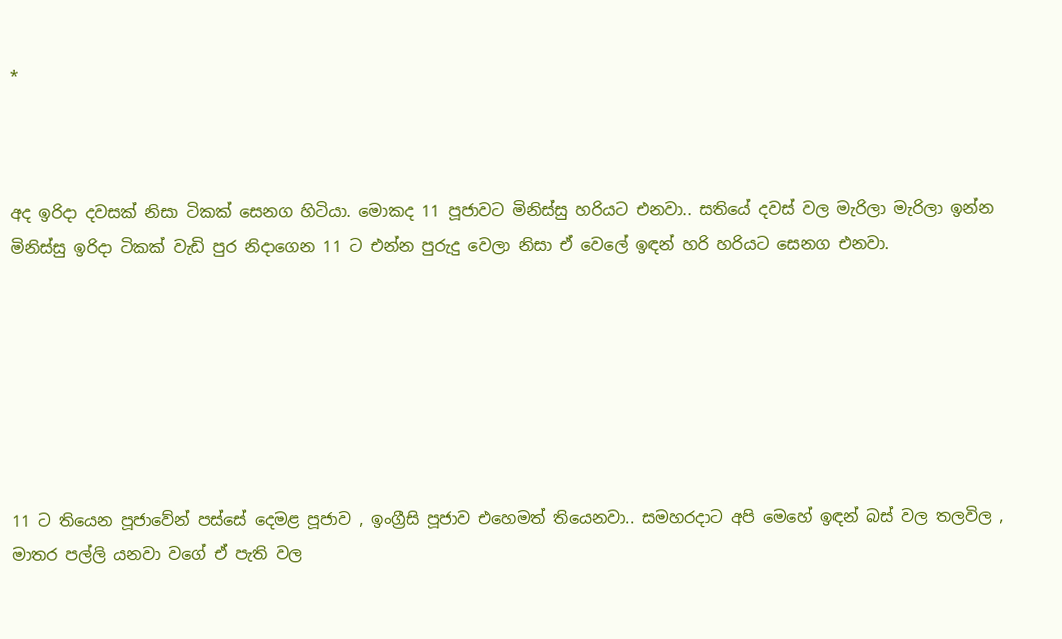*



අද ඉරිදා දවසක් නිසා ටිකක් සෙනග හිටියා. මොකද 11 පූජාවට මිනිස්සු හරියට එනවා.. සතියේ දවස් වල මැරිලා මැරිලා ඉන්න මිනිස්සු ඉරිදා ටිකක් වැඩි පුර නිදාගෙන 11 ට එන්න පුරුදු වෙලා නිසා ඒ වෙලේ ඉඳන් හරි හරියට සෙනග එනවා.







11 ට තියෙන පූජාවේන් පස්සේ දෙමළ පූජාව , ඉංග්‍රීසි පූජාව එහෙමත් තියෙනවා.. සමහරදාට අපි මෙහේ ඉඳන් බස් වල තලවිල , මාතර පල්ලි යනවා වගේ ඒ පැති වල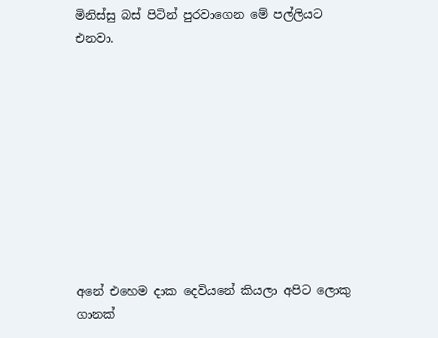මිනිස්සු බස් පිටින් පුරවාගෙන මේ පල්ලියට එනවා.










අනේ එහෙම දාක දෙවියනේ කියලා අපිට ලොකු ගානක්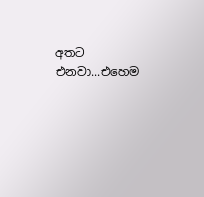අතට එනවා...එහෙම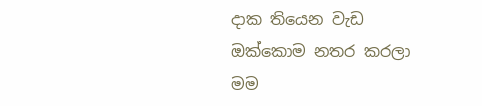දාක තියෙන වැඩ ඔක්කොම නතර කරලා මම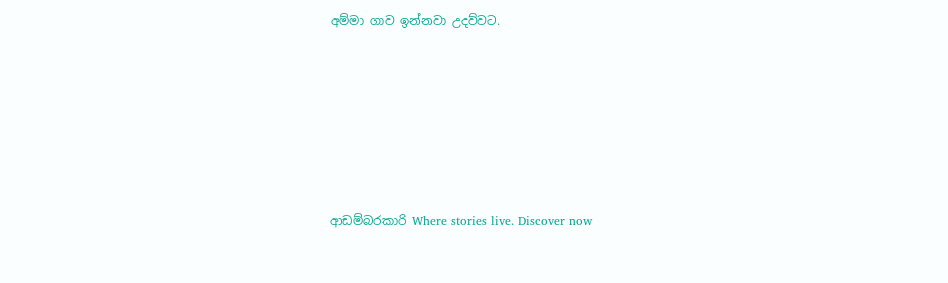අම්මා ගාව ඉන්නවා උදව්වට.










ආඩම්බරකාරි Where stories live. Discover now